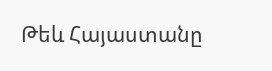Թեև Հայաստանը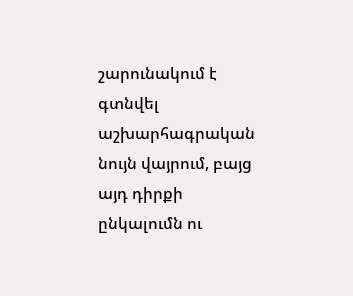շարունակում է գտնվել աշխարհագրական նույն վայրում, բայց այդ դիրքի ընկալումն ու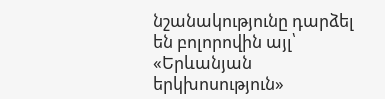նշանակությունը դարձել են բոլորովին այլ՝ «Երևանյան երկխոսություն»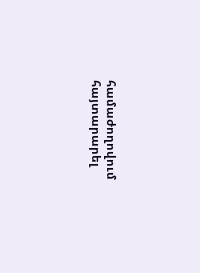համաժողովում հայտարարել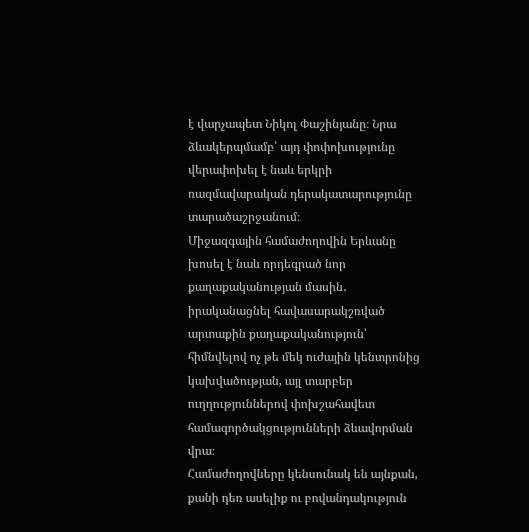է վարչապետ Նիկոլ Փաշինյանը։ Նրա ձևակերպմամբ՝ այդ փոփոխությունը վերափոխել է նաև երկրի ռազմավարական դերակատարությունը տարածաշրջանում։
Միջազգային համաժողովին Երևանը խոսել է նաև որդեգրած նոր քաղաքականության մասին․ իրականացնել հավասարակշռված արտաքին քաղաքականություն՝ հիմնվելով ոչ թե մեկ ուժային կենտրոնից կախվածության, այլ տարբեր ուղղություններով փոխշահավետ համագործակցությունների ձևավորման վրա։
Համաժողովները կենսունակ են այնքան, քանի դեռ ասելիք ու բովանդակություն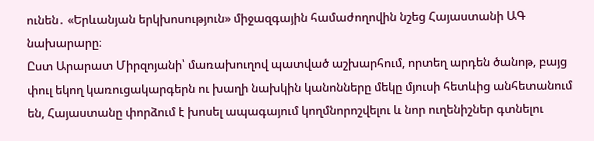ունեն․ «Երևանյան երկխոսություն» միջազգային համաժողովին նշեց Հայաստանի ԱԳ նախարարը։
Ըստ Արարատ Միրզոյանի՝ մառախուղով պատված աշխարհում, որտեղ արդեն ծանոթ, բայց փուլ եկող կառուցակարգերն ու խաղի նախկին կանոնները մեկը մյուսի հետևից անհետանում են, Հայաստանը փորձում է խոսել ապագայում կողմնորոշվելու և նոր ուղենիշներ գտնելու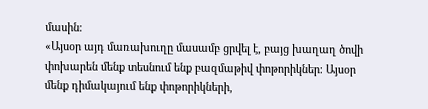մասին։
«Այսօր այդ մառախուղը մասամբ ցրվել է, բայց խաղաղ ծովի փոխարեն մենք տեսնում ենք բազմաթիվ փոթորիկներ։ Այսօր մենք դիմակայում ենք փոթորիկների,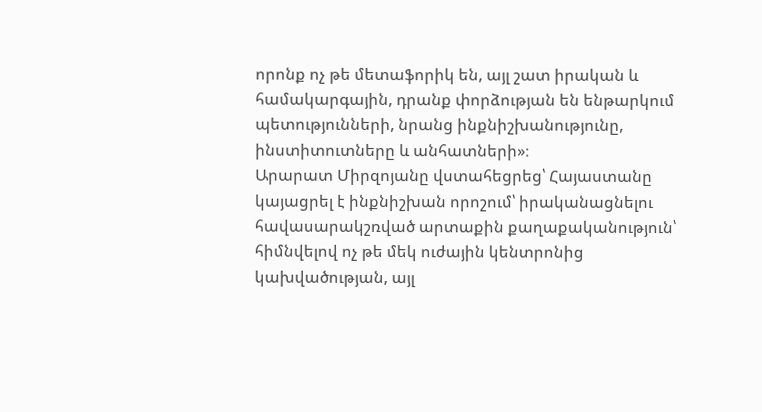որոնք ոչ թե մետաֆորիկ են, այլ շատ իրական և համակարգային, դրանք փորձության են ենթարկում պետությունների, նրանց ինքնիշխանությունը, ինստիտուտները և անհատների»։
Արարատ Միրզոյանը վստահեցրեց՝ Հայաստանը կայացրել է ինքնիշխան որոշում՝ իրականացնելու հավասարակշռված արտաքին քաղաքականություն՝ հիմնվելով ոչ թե մեկ ուժային կենտրոնից կախվածության, այլ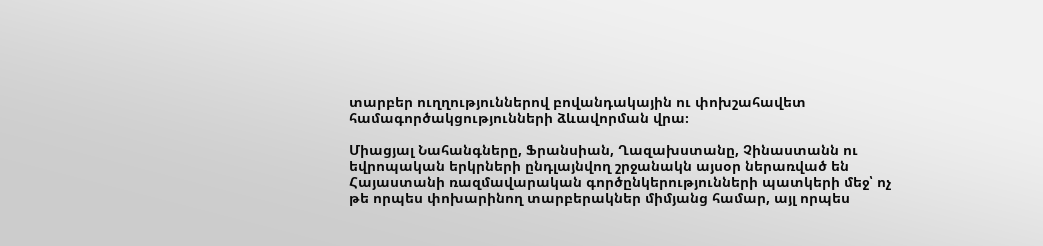տարբեր ուղղություններով բովանդակային ու փոխշահավետ համագործակցությունների ձևավորման վրա։

Միացյալ Նահանգները, Ֆրանսիան, Ղազախստանը, Չինաստանն ու եվրոպական երկրների ընդլայնվող շրջանակն այսօր ներառված են Հայաստանի ռազմավարական գործընկերությունների պատկերի մեջ՝ ոչ թե որպես փոխարինող տարբերակներ միմյանց համար, այլ որպես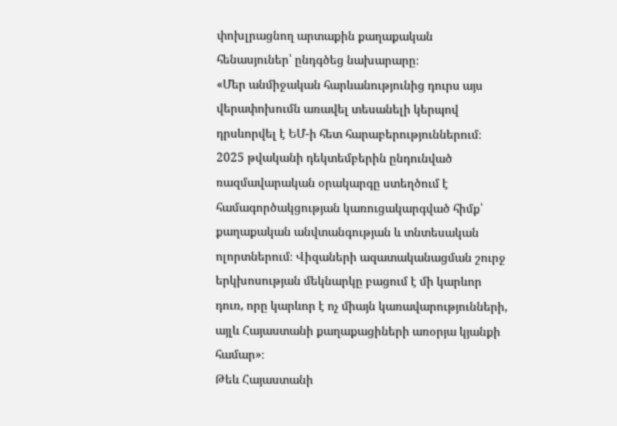փոխլրացնող արտաքին քաղաքական հենասյուներ՝ ընդգծեց նախարարը։
«Մեր անմիջական հարևանությունից դուրս այս վերափոխումն առավել տեսանելի կերպով դրսևորվել է ԵՄ-ի հետ հարաբերություններում։ 2025 թվականի դեկտեմբերին ընդունված ռազմավարական օրակարգը ստեղծում է համագործակցության կառուցակարգված հիմք՝ քաղաքական անվտանգության և տնտեսական ոլորտներում։ Վիզաների ազատականացման շուրջ երկխոսության մեկնարկը բացում է մի կարևոր դուռ, որը կարևոր է ոչ միայն կառավարությունների, այլև Հայաստանի քաղաքացիների առօրյա կյանքի համար»։
Թեև Հայաստանի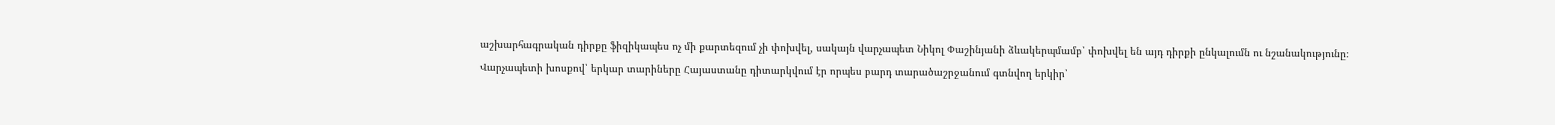աշխարհագրական դիրքը ֆիզիկապես ոչ մի քարտեզում չի փոխվել, սակայն վարչապետ Նիկոլ Փաշինյանի ձևակերպմամբ՝ փոխվել են այդ դիրքի ընկալումն ու նշանակությունը։
Վարչապետի խոսքով՝ երկար տարիները Հայաստանը դիտարկվում էր որպես բարդ տարածաշրջանում գտնվող երկիր՝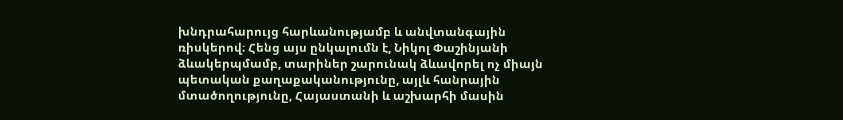խնդրահարույց հարևանությամբ և անվտանգային ռիսկերով։ Հենց այս ընկալումն է, Նիկոլ Փաշինյանի ձևակերպմամբ, տարիներ շարունակ ձևավորել ոչ միայն պետական քաղաքականությունը, այլև հանրային մտածողությունը, Հայաստանի և աշխարհի մասին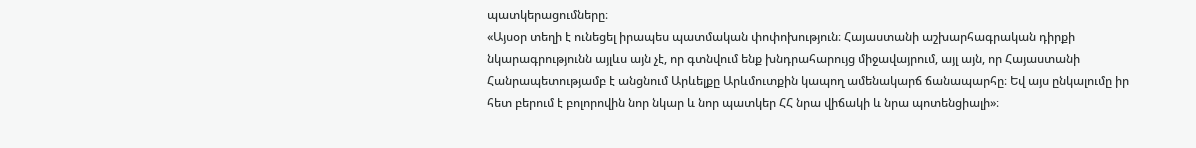պատկերացումները։
«Այսօր տեղի է ունեցել իրապես պատմական փոփոխություն։ Հայաստանի աշխարհագրական դիրքի նկարագրությունն այլևս այն չէ, որ գտնվում ենք խնդրահարույց միջավայրում, այլ այն, որ Հայաստանի Հանրապետությամբ է անցնում Արևելքը Արևմուտքին կապող ամենակարճ ճանապարհը։ Եվ այս ընկալումը իր հետ բերում է բոլորովին նոր նկար և նոր պատկեր ՀՀ նրա վիճակի և նրա պոտենցիալի»։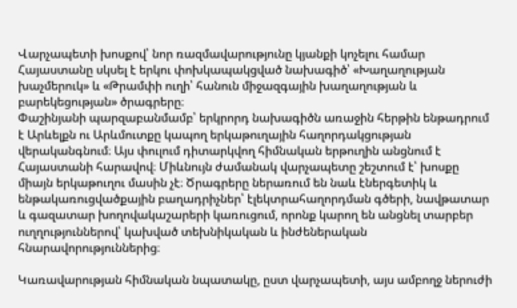Վարչապետի խոսքով՝ նոր ռազմավարությունը կյանքի կոչելու համար Հայաստանը սկսել է երկու փոխկապակցված նախագիծ՝ «Խաղաղության խաչմերուկ» և «Թրամփի ուղի՝ հանուն միջազգային խաղաղության և բարեկեցության» ծրագրերը։
Փաշինյանի պարզաբանմամբ՝ երկրորդ նախագիծն առաջին հերթին ենթադրում է Արևելքն ու Արևմուտքը կապող երկաթուղային հաղորդակցության վերականգնում։ Այս փուլում դիտարկվող հիմնական երթուղին անցնում է Հայաստանի հարավով։ Միևնույն ժամանակ վարչապետը շեշտում է՝ խոսքը միայն երկաթուղու մասին չէ։ Ծրագրերը ներառում են նաև էներգետիկ և ենթակառուցվածքային բաղադրիչներ՝ էլեկտրահաղորդման գծերի, նավթատար և գազատար խողովակաշարերի կառուցում, որոնք կարող են անցնել տարբեր ուղղություններով՝ կախված տեխնիկական և ինժեներական հնարավորություններից։

Կառավարության հիմնական նպատակը, ըստ վարչապետի, այս ամբողջ ներուժի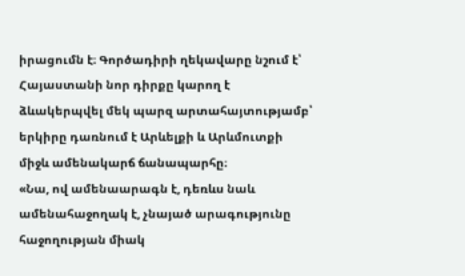իրացումն է։ Գործադիրի ղեկավարը նշում է՝ Հայաստանի նոր դիրքը կարող է ձևակերպվել մեկ պարզ արտահայտությամբ՝ երկիրը դառնում է Արևելքի և Արևմուտքի միջև ամենակարճ ճանապարհը։
«Նա, ով ամենաարագն է, դեռևս նաև ամենահաջողակ է, չնայած արագությունը հաջողության միակ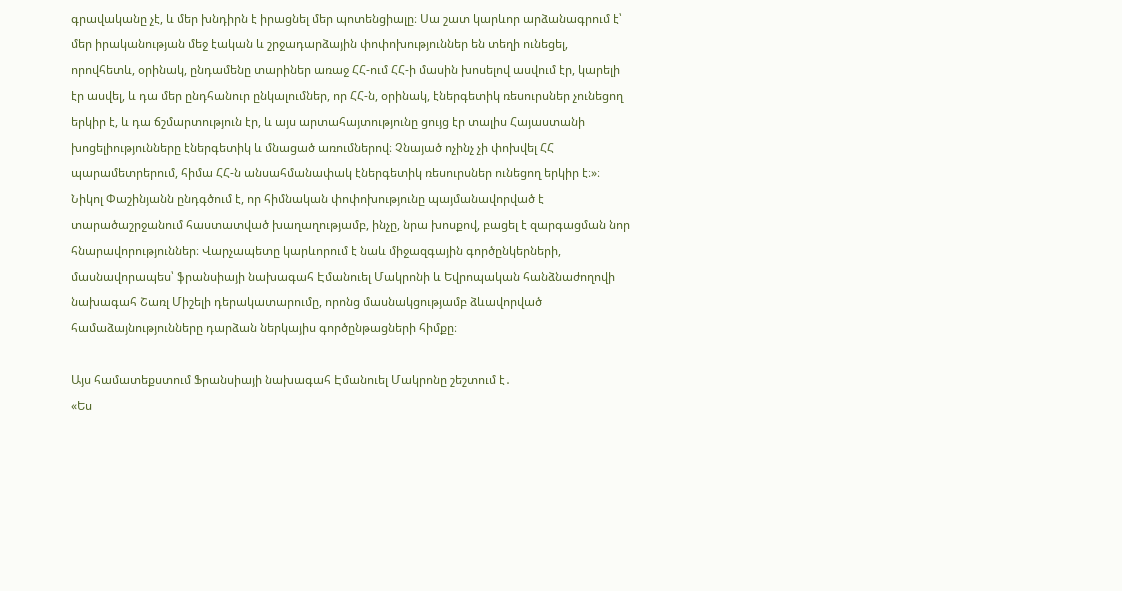գրավականը չէ, և մեր խնդիրն է իրացնել մեր պոտենցիալը։ Սա շատ կարևոր արձանագրում է՝ մեր իրականության մեջ էական և շրջադարձային փոփոխություններ են տեղի ունեցել, որովհետև, օրինակ, ընդամենը տարիներ առաջ ՀՀ-ում ՀՀ-ի մասին խոսելով ասվում էր, կարելի էր ասվել, և դա մեր ընդհանուր ընկալումներ, որ ՀՀ-ն, օրինակ, էներգետիկ ռեսուրսներ չունեցող երկիր է, և դա ճշմարտություն էր, և այս արտահայտությունը ցույց էր տալիս Հայաստանի խոցելիությունները էներգետիկ և մնացած առումներով։ Չնայած ոչինչ չի փոխվել ՀՀ պարամետրերում, հիմա ՀՀ-ն անսահմանափակ էներգետիկ ռեսուրսներ ունեցող երկիր է։»։
Նիկոլ Փաշինյանն ընդգծում է, որ հիմնական փոփոխությունը պայմանավորված է տարածաշրջանում հաստատված խաղաղությամբ, ինչը, նրա խոսքով, բացել է զարգացման նոր հնարավորություններ։ Վարչապետը կարևորում է նաև միջազգային գործընկերների, մասնավորապես՝ ֆրանսիայի նախագահ Էմանուել Մակրոնի և Եվրոպական հանձնաժողովի նախագահ Շառլ Միշելի դերակատարումը, որոնց մասնակցությամբ ձևավորված համաձայնությունները դարձան ներկայիս գործընթացների հիմքը։

Այս համատեքստում Ֆրանսիայի նախագահ Էմանուել Մակրոնը շեշտում է․
«Ես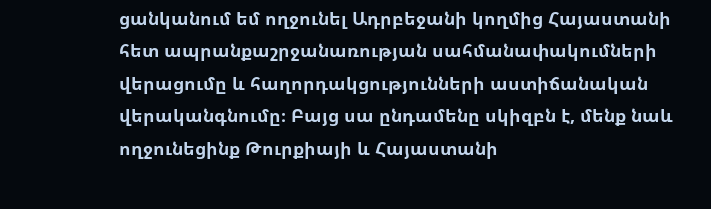ցանկանում եմ ողջունել Ադրբեջանի կողմից Հայաստանի հետ ապրանքաշրջանառության սահմանափակումների վերացումը և հաղորդակցությունների աստիճանական վերականգնումը։ Բայց սա ընդամենը սկիզբն է, մենք նաև ողջունեցինք Թուրքիայի և Հայաստանի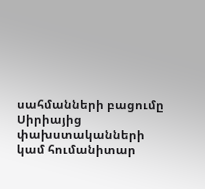սահմանների բացումը Սիրիայից փախստականների կամ հումանիտար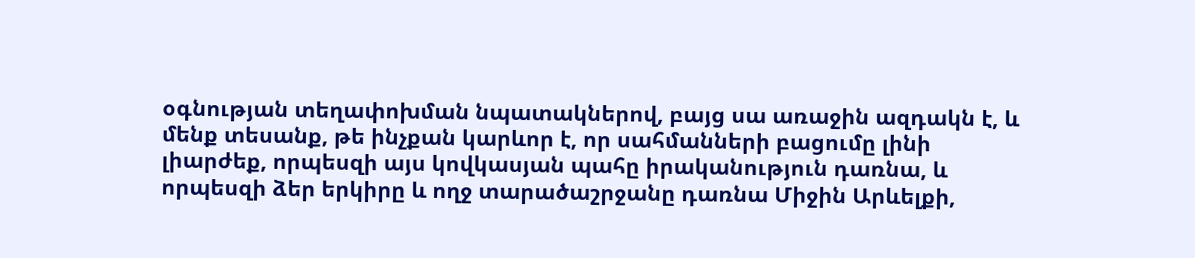օգնության տեղափոխման նպատակներով, բայց սա առաջին ազդակն է, և մենք տեսանք, թե ինչքան կարևոր է, որ սահմանների բացումը լինի լիարժեք, որպեսզի այս կովկասյան պահը իրականություն դառնա, և որպեսզի ձեր երկիրը և ողջ տարածաշրջանը դառնա Միջին Արևելքի,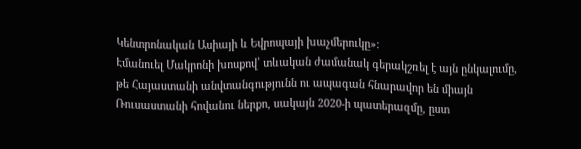Կենտրոնական Ասիայի և Եվրոպայի խաչմերուկը»։
Էմանուել Մակրոնի խոսքով՝ տևական ժամանակ գերակշռել է այն ընկալումը, թե Հայաստանի անվտանգությունն ու ապագան հնարավոր են միայն Ռուսաստանի հովանու ներքո, սակայն 2020-ի պատերազմը, ըստ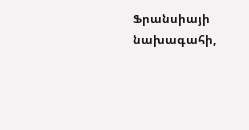Ֆրանսիայի նախագահի,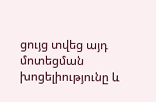ցույց տվեց այդ մոտեցման խոցելիությունը և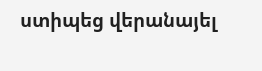ստիպեց վերանայել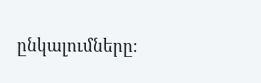ընկալումները։